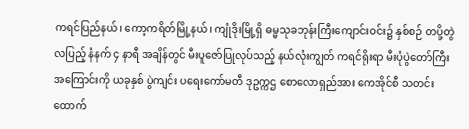ကရင်ပြည်နယ်၊ ကော့ကရိတ်မြို့နယ်၊ ကျုံဒိုးမြို့ရှိ ဓမ္မသုခဘုန်းကြီးကျောင်းဝင်း၌ နှစ်စဉ် တပို့တွဲလပြည့် နံနက် ၄ နာရီ အချိန်တွင် မီးပူဇော်ပြုလုပ်သည့် နယ်လုံးကျွတ် ကရင်ရိုးရာ မီးပုံပွဲတော်ကြီးအကြောင်းကို ယခုနှစ် ပွဲကျင်း ပရေးကော်မတီ ဒုဥက္ကဌ စောလောရှည်အား ကေအိုင်စီ သတင်းထောက်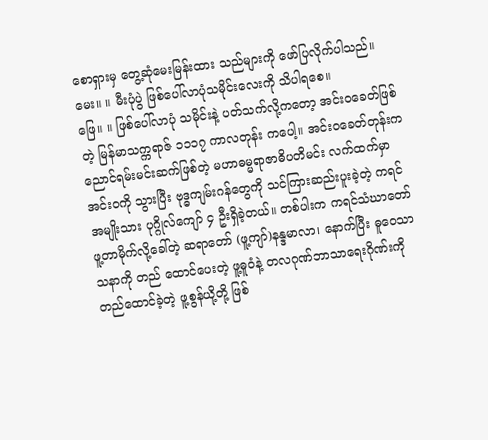စောရှားမှ တွေ့ဆုံမေးမြန်းထား သည်များကို ဖော်ပြလိုက်ပါသည်။
မေး။ ။ မီးပုံပွဲ ဖြစ်ပေါ်လာပုံသမိုင်းလေးကို သိပါရစေ။
ဖြေ။ ။ ဖြစ်ပေါ်လာပုံ သမိုင်းနဲ့ ပတ်သက်လို့ကတော့ အင်းဝခေတ်ဖြစ်တဲ့ မြန်မာသက္ကရာဇ် ၁၁၁၇ ကာလတုန်း ကပေါ့။ အင်းဝခေတ်တုန်းက ညောင်ရမ်းမင်းဆက်ဖြစ်တဲ့ မဟာဓမ္မရာဇာဓိပတိမင်း လက်ထက်မှာ အင်းဝကို သွားပြီး ဗုဒ္ဓကျမ်းဂန်တွေကို သင်ကြားဆည်းပူးခဲ့တဲ့ ကရင်အမျိုးသား ပုဂ္ဂိုလ်ကျော် ၄ ဦးရှိခဲ့တယ်။ တစ်ပါးက ကရင်သံဃာတော် ဖူ့တာမိုက်လို့ခေါ်တဲ့ ဆရာတော် (ဖူ့ကျာ်)နန္ဒမာလာ၊ နောက်ပြီး ဓူဝေသာသနာကို တည် ထောင်ပေးတဲ့ ဖူ့ဓူဝံနဲ့ တလဂုဏ်ဘာသာရေးဂိုဏ်းကို တည်ထောင်ခဲ့တဲ့ ဖူ့စွန်ယို့တို့ ဖြစ်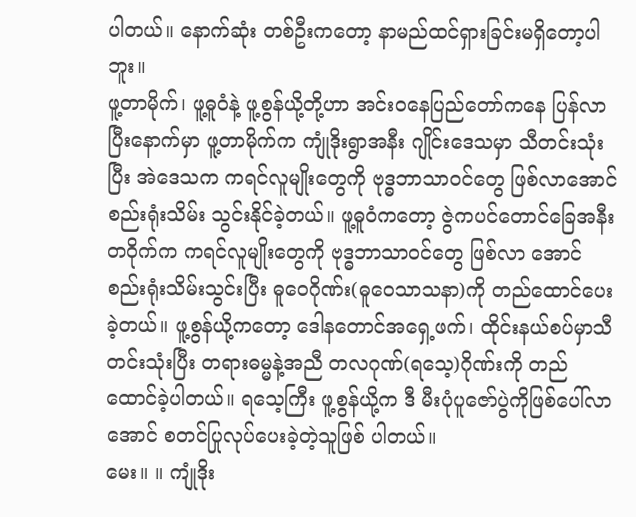ပါတယ်။ နောက်ဆုံး တစ်ဦးကတော့ နာမည်ထင်ရှားခြင်းမရှိတော့ပါဘူး။
ဖူ့တာမိုက်၊ ဖူ့ဓူဝံနဲ့ ဖူ့စွန်ယို့တို့ဟာ အင်းဝနေပြည်တော်ကနေ ပြန်လာပြီးနောက်မှာ ဖူ့တာမိုက်က ကျုံဒိုးရွာအနီး ဂျိုင်းဒေသမှာ သီတင်းသုံးပြီး အဲဒေသက ကရင်လူမျိုးတွေကို ဗုဒ္ဓဘာသာဝင်တွေ ဖြစ်လာအောင် စည်းရုံးသိမ်း သွင်းနိုင်ခဲ့တယ်။ ဖူ့ဓူဝံကတော့ ဇွဲကပင်တောင်ခြေအနီးတဝိုက်က ကရင်လူမျိုးတွေကို ဗုဒ္ဓဘာသာဝင်တွေ ဖြစ်လာ အောင် စည်းရုံးသိမ်းသွင်းပြီး ဓူဝေဂိုဏ်း(ဓူဝေသာသနာ)ကို တည်ထောင်ပေးခဲ့တယ်။ ဖူ့စွန်ယို့ကတော့ ဒေါနတောင်အရှေ့ဖက်၊ ထိုင်းနယ်စပ်မှာသီတင်းသုံးပြီး တရားဓမ္မနဲ့အညီ တလဂုဏ်(ရသေ့)ဂိုဏ်းကို တည် ထောင်ခဲ့ပါတယ်။ ရသေ့ကြီး ဖူ့စွန်ယို့က ဒီ မီးပုံပူဇော်ပွဲကိုဖြစ်ပေါ်လာအောင် စတင်ပြုလုပ်ပေးခဲ့တဲ့သူဖြစ် ပါတယ်။
မေး။ ။ ကျုံဒိုး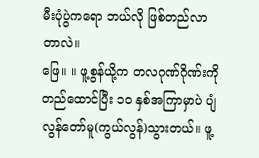မီးပုံပွဲကရော ဘယ်လို ဖြစ်တည်လာတာလဲ။
ဖြေ။ ။ ဖူ့စွန်ယို့က တလဂုဏ်ဂိုဏ်းကို တည်ထောင်ပြီး ၁၀ နှစ်အကြာမှာပဲ ပျံလွန်တော်မူ(ကွယ်လွန်)သွားတယ်။ ဖူ့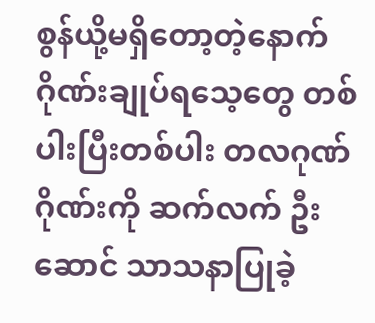စွန်ယို့မရှိတော့တဲ့နောက် ဂိုဏ်းချုပ်ရသေ့တွေ တစ်ပါးပြီးတစ်ပါး တလဂုဏ်ဂိုဏ်းကို ဆက်လက် ဦးဆောင် သာသနာပြုခဲ့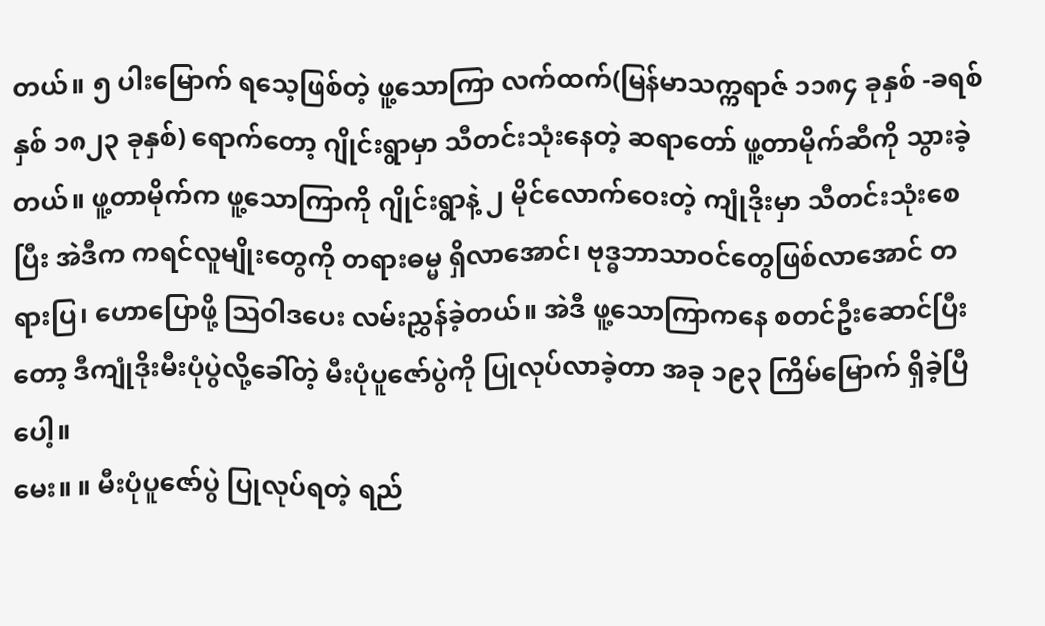တယ်။ ၅ ပါးမြောက် ရသေ့ဖြစ်တဲ့ ဖူ့သောကြာ လက်ထက်(မြန်မာသက္ကရာဇ် ၁၁၈၄ ခုနှစ် -ခရစ်နှစ် ၁၈၂၃ ခုနှစ်) ရောက်တော့ ဂျိုင်းရွာမှာ သီတင်းသုံးနေတဲ့ ဆရာတော် ဖူ့တာမိုက်ဆီကို သွားခဲ့တယ်။ ဖူ့တာမိုက်က ဖူ့သောကြာကို ဂျိုင်းရွာနဲ့ ၂ မိုင်လောက်ဝေးတဲ့ ကျုံဒိုးမှာ သီတင်းသုံးစေပြီး အဲဒီက ကရင်လူမျိုးတွေကို တရားဓမ္မ ရှိလာအောင်၊ ဗုဒ္ဓဘာသာဝင်တွေဖြစ်လာအောင် တရားပြ၊ ဟောပြောဖို့ သြဝါဒပေး လမ်းညွှန်ခဲ့တယ်။ အဲဒီ ဖူ့သောကြာကနေ စတင်ဦးဆောင်ပြီးတော့ ဒီကျုံဒိုးမီးပုံပွဲလို့ခေါ်တဲ့ မီးပုံပူဇော်ပွဲကို ပြုလုပ်လာခဲ့တာ အခု ၁၉၃ ကြိမ်မြောက် ရှိခဲ့ပြီပေါ့။
မေး။ ။ မီးပုံပူဇော်ပွဲ ပြုလုပ်ရတဲ့ ရည်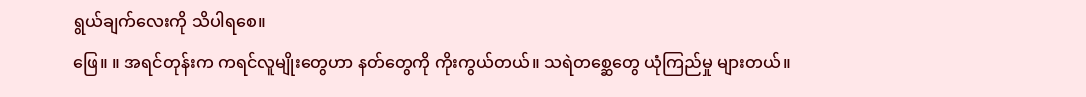ရွယ်ချက်လေးကို သိပါရစေ။
ဖြေ။ ။ အရင်တုန်းက ကရင်လူမျိုးတွေဟာ နတ်တွေကို ကိုးကွယ်တယ်။ သရဲတစ္ဆေတွေ ယုံကြည်မှု များတယ်။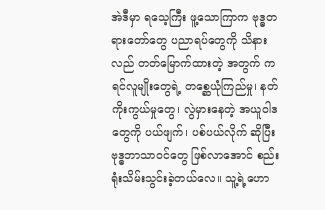အဲဒီမှာ ရသေ့ကြီး ဖူ့သောကြာက ဗုဒ္ဓတရားတော်တွေ ပညာရပ်တွေကို သိနားလည် တတ်မြောက်ထားတဲ့ အတွက် ကရင်လူမျိုးတွေရဲ့ တစ္ဆေယုံကြည်မှု၊ နတ်ကိုးကွယ်မှုတွေ၊ လွဲမှားနေတဲ့ အယူဝါဒတွေကို ပယ်ဖျက်၊ ပစ်ပယ်လိုက် ဆိုပြီး ဗုဒ္ဓဘာသာဝင်တွေ ဖြစ်လာအောင် စည်းရုံးသိမ်းသွင်းခဲ့တယ်လေ။ သူ့ရဲ့ဟော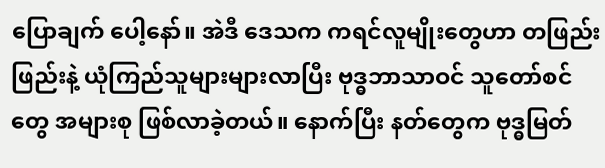ပြောချက် ပေါ့နော်။ အဲဒီ ဒေသက ကရင်လူမျိုးတွေဟာ တဖြည်းဖြည်းနဲ့ ယုံကြည်သူများများလာပြီး ဗုဒ္ဓဘာသာဝင် သူတော်စင်တွေ အများစု ဖြစ်လာခဲ့တယ်။ နောက်ပြီး နတ်တွေက ဗုဒ္ဓမြတ်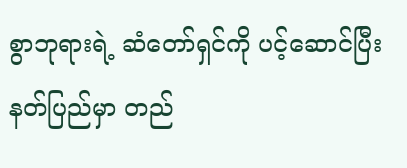စွာဘုရားရဲ့ ဆံတော်ရှင်ကို ပင့်ဆောင်ပြီး နတ်ပြည်မှာ တည်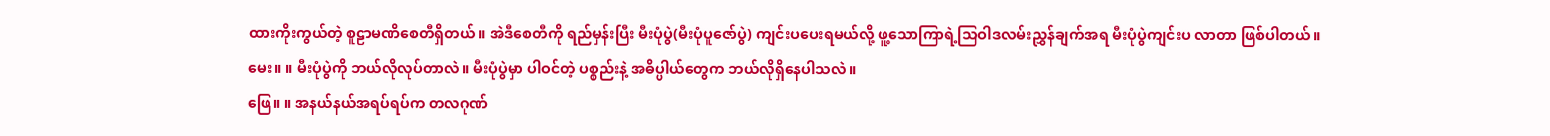ထားကိုးကွယ်တဲ့ စူဠာမဏိစေတီရှိတယ်။ အဲဒီစေတီကို ရည်မှန်းပြီး မီးပုံပွဲ(မီးပုံပူဇော်ပွဲ) ကျင်းပပေးရမယ်လို့ ဖူ့သောကြာရဲ့သြဝါဒလမ်းညွှန်ချက်အရ မီးပုံပွဲကျင်းပ လာတာ ဖြစ်ပါတယ်။
မေး။ ။ မီးပုံပွဲကို ဘယ်လိုလုပ်တာလဲ။ မီးပုံပွဲမှာ ပါဝင်တဲ့ ပစ္စည်းနဲ့ အဓိပ္ပါယ်တွေက ဘယ်လိုရှိနေပါသလဲ။
ဖြေ။ ။ အနယ်နယ်အရပ်ရပ်က တလဂုဏ်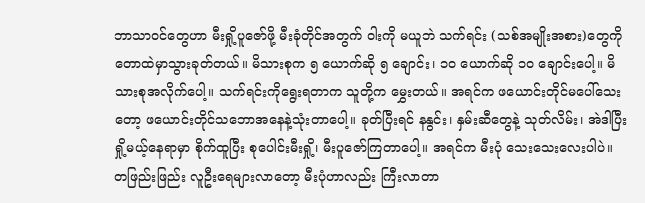ဘာသာဝင်တွေဟာ မီးရှို့ပူဇော်ဖို့ မီးခုံတိုင်အတွက် ဝါးကို မယူဘဲ သက်ရင်း (သစ်အမျိုးအစား)တွေကို တောထဲမှာသွားခုတ်တယ်။ မိသားစုက ၅ ယောက်ဆို ၅ ချောင်း၊ ၁၀ ယောက်ဆို ၁၀ ချောင်းပေါ့။ မိသားစုအလိုက်ပေါ့။ သက်ရင်းကိုရွေးရတာက သူတို့က မွှေးတယ်။ အရင်က ဖယောင်းတိုင်မပေါ်သေးတော့ ဖယောင်းတိုင်သဘောအနေနဲ့သုံးတာပေါ့။ ခုတ်ပြီးရင် နနွင်း၊ နှမ်းဆီတွေနဲ့ သုတ်လိမ်း၊ အဲဒါပြီး ရှို့မယ့်နေရာမှာ စိုက်ထူပြီး စုပေါင်းမီးရှို့၊ မီးပူဇော်ကြတာပေါ့။ အရင်က မီးပုံ သေးသေးလေးပါပဲ။ တဖြည်းဖြည်း လူဦးရေများလာတော့ မီးပုံဟာလည်း ကြီးလာတာ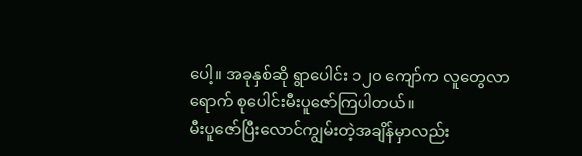ပေါ့။ အခုနှစ်ဆို ရွာပေါင်း ၁၂၀ ကျော်က လူတွေလာရောက် စုပေါင်းမီးပူဇော်ကြပါတယ်။
မီးပူဇော်ပြီးလောင်ကျွမ်းတဲ့အချိန်မှာလည်း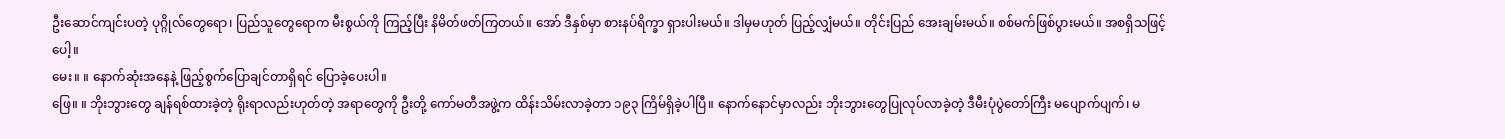ဦးဆောင်ကျင်းပတဲ့ ပုဂ္ဂိုလ်တွေရော၊ ပြည်သူတွေရောက မီးစွယ်ကို ကြည့်ပြီး နိမိတ်ဖတ်ကြတယ်။ အော် ဒီနှစ်မှာ စားနပ်ရိက္ခာ ရှားပါးမယ်။ ဒါမှမဟုတ် ပြည့်လျှံမယ်။ တိုင်းပြည် အေးချမ်းမယ်။ စစ်မက်ဖြစ်ပွားမယ်။ အစရှိသဖြင့်ပေါ့။
မေး။ ။ နောက်ဆုံးအနေနဲ့ ဖြည့်စွက်ပြောချင်တာရှိရင် ပြောခဲ့ပေးပါ။
ဖြေ။ ။ ဘိုးဘွားတွေ ချန်ရစ်ထားခဲ့တဲ့ ရိုးရာလည်းဟုတ်တဲ့ အရာတွေကို ဦးတို့ ကော်မတီအဖွဲ့က ထိန်းသိမ်းလာခဲ့တာ ၁၉၃ ကြိမ်ရှိခဲ့ပါပြီ။ နောက်နောင်မှာလည်း ဘိုးဘွားတွေပြုလုပ်လာခဲ့တဲ့ ဒီမီးပုံပွဲတော်ကြီး မပျောက်ပျက်၊ မ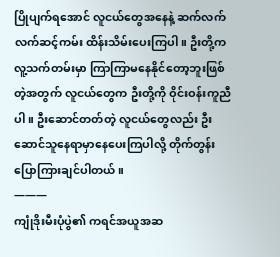ပြိုပျက်ရအောင် လူငယ်တွေအနေနဲ့ ဆက်လက် လက်ဆင့်ကမ်း ထိန်းသိမ်းပေးကြပါ။ ဦးတို့က လူ့သက်တမ်းမှာ ကြာကြာမနေနိုင်တော့ဘူးဖြစ်တဲ့အတွက် လူငယ်တွေက ဦးတို့ကို ဝိုင်းဝန်းကူညီပါ။ ဦးဆောင်တတ်တဲ့ လူငယ်တွေလည်း ဦးဆောင်သူနေရာမှာနေပေးကြပါလို့ တိုက်တွန်းပြောကြားချင်ပါတယ်။
———
ကျုံဒိုးမီးပုံပွဲ၏ ကရင်အယူအဆ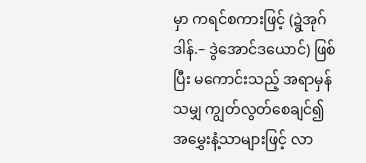မှာ ကရင်စကားဖြင့် (ဍွဲအုဂ်ဒါန်.– ဒွဲအောင်ဒယောင်) ဖြစ်ပြီး မကောင်းသည့် အရာမှန်သမျှ ကျွတ်လွတ်စေချင်၍ အမွှေးနံ့သာများဖြင့် လာ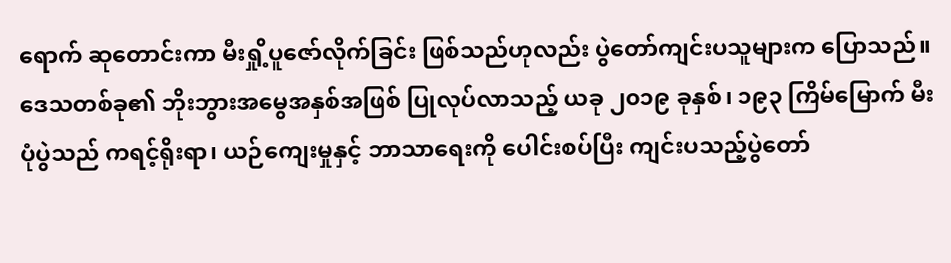ရောက် ဆုတောင်းကာ မီးရှို့ပူဇော်လိုက်ခြင်း ဖြစ်သည်ဟုလည်း ပွဲတော်ကျင်းပသူများက ပြောသည်။
ဒေသတစ်ခု၏ ဘိုးဘွားအမွေအနှစ်အဖြစ် ပြုလုပ်လာသည့် ယခု ၂၀၁၉ ခုနှစ်၊ ၁၉၃ ကြိမ်မြောက် မီးပုံပွဲသည် ကရင့်ရိုးရာ၊ ယဉ်ကျေးမှုနှင့် ဘာသာရေးကို ပေါင်းစပ်ပြီး ကျင်းပသည့်ပွဲတော်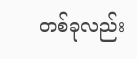တစ်ခုလည်း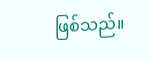ဖြစ်သည်။